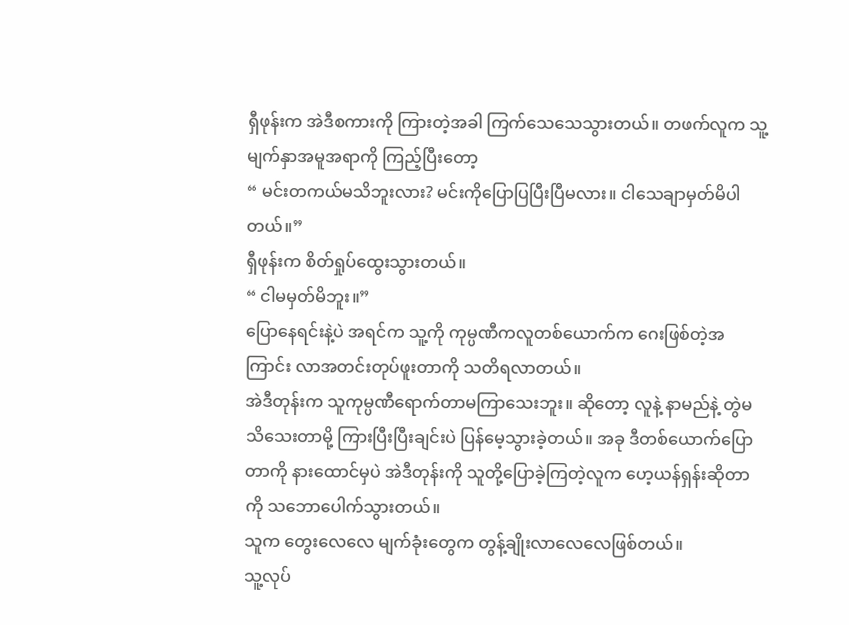ရှီဖုန်းက အဲဒီစကားကို ကြားတဲ့အခါ ကြက်သေသေသွားတယ်။ တဖက်လူက သူ့မျက်နှာအမူအရာကို ကြည့်ပြီးတော့
“ မင်းတကယ်မသိဘူးလား? မင်းကိုပြောပြပြီးပြီမလား။ ငါသေချာမှတ်မိပါတယ်။”
ရှီဖုန်းက စိတ်ရှုပ်ထွေးသွားတယ်။
“ ငါမမှတ်မိဘူး။”
ပြောနေရင်းနဲ့ပဲ အရင်က သူ့ကို ကုမ္ပဏီကလူတစ်ယောက်က ဂေးဖြစ်တဲ့အကြာင်း လာအတင်းတုပ်ဖူးတာကို သတိရလာတယ်။
အဲဒီတုန်းက သူကုမ္ပဏီရောက်တာမကြာသေးဘူး။ ဆိုတော့ လူနဲ့ နာမည်နဲ့ တွဲမသိသေးတာမို့ ကြားပြီးပြီးချင်းပဲ ပြန်မေ့သွားခဲ့တယ်။ အခု ဒီတစ်ယောက်ပြောတာကို နားထောင်မှပဲ အဲဒီတုန်းကို သူတို့ပြောခဲ့ကြတဲ့လူက ဟေ့ယန်ရှန်းဆိုတာကို သဘောပေါက်သွားတယ်။
သူက တွေးလေလေ မျက်ခုံးတွေက တွန့်ချိုးလာလေလေဖြစ်တယ်။
သူ့လုပ်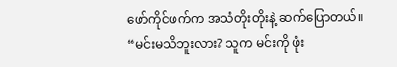ဖော်ကိုင်ဖက်က အသံတိုးတိုးနဲ့ ဆက်ပြောတယ်။
“မင်းမသိဘူးလား? သူက မင်းကို ဖုံး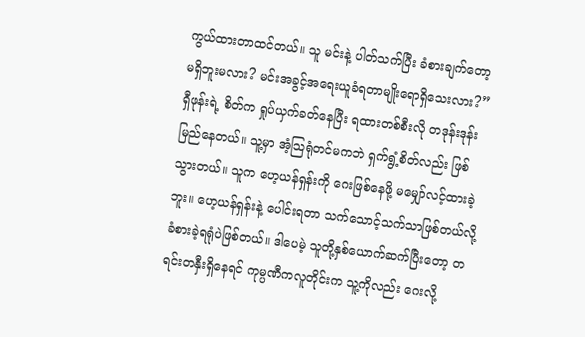ကွယ်ထားတာထင်တယ်။ သူ မင်းနဲ့ ပါတ်သက်ပြီး ခံစားချက်တော့ မရှိဘူးမလား? မင်းအခွင့်အရေးယူခံရတာမျိုးရောရှိသေးလား?”
ရှီဖုန်းရဲ့ စိတ်က ရှုပ်ယှက်ခတ်နေပြီး ရထားတစ်စီးလို တဒုန်းဒုန်းမြည်နေတယ်။ သူ့မှာ အံ့သြရုံတင်မကဘဲ ရှက်ရွံ့စိတ်လည်း ဖြစ်သွားတယ်။ သူက ဟေ့ယန်ရှန်းကို ဂေးဖြစ်နေဖို့ မမျှော်လင့်ထားခဲ့ဘူး။ ဟေ့ယန်ရှန်းနဲ့ ပေါင်းရတာ သက်သောင့်သက်သာဖြစ်တယ်လို့ ခံစားခဲ့ရရုံပဲဖြစ်တယ်။ ဒါပေမဲ့ သူတို့နှစ်ယောက်ဆက်ပြီးတော့ တရင်းတနှီးရှိနေရင် ကုမ္ပဏီကလူတိုင်းက သူ့ကိုလည်း ဂေးလို့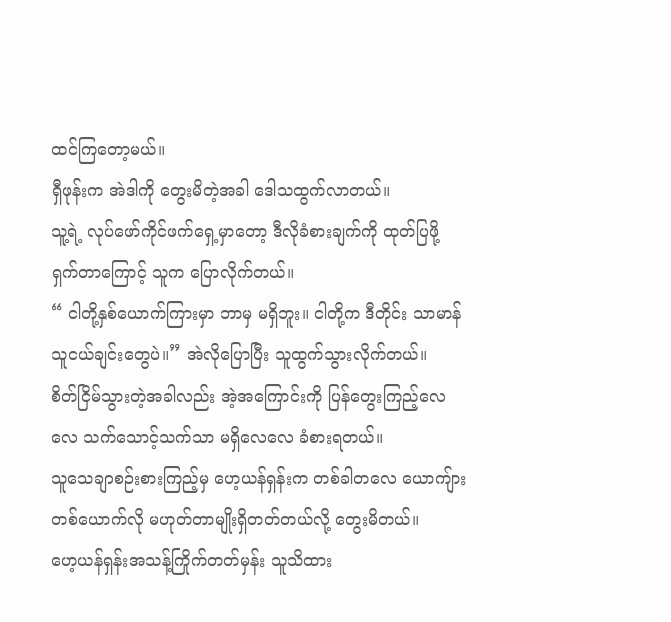ထင်ကြတော့မယ်။
ရှီဖုန်းက အဲဒါကို တွေးမိတဲ့အခါ ဒေါသထွက်လာတယ်။
သူ့ရဲ့ လုပ်ဖော်ကိုင်ဖက်ရှေ့မှာတော့ ဒီလိုခံစားချက်ကို ထုတ်ပြဖို့ ရှက်တာကြောင့် သူက ပြောလိုက်တယ်။
“ ငါတို့နှစ်ယောက်ကြားမှာ ဘာမှ မရှိဘူး။ ငါတို့က ဒီတိုင်း သာမာန်သူငယ်ချင်းတွေပဲ။” အဲလိုပြောပြီး သူထွက်သွားလိုက်တယ်။
စိတ်ငြိမ်သွားတဲ့အခါလည်း အဲ့အကြောင်းကို ပြန်တွေးကြည့်လေလေ သက်သောင့်သက်သာ မရှိလေလေ ခံစားရတယ်။
သူသေချာစဉ်းစားကြည့်မှ ဟေ့ယန်ရှန်းက တစ်ခါတလေ ယောကျ်ားတစ်ယောက်လို မဟုတ်တာမျိုးရှိတတ်တယ်လို့ တွေးမိတယ်။
ဟေ့ယန်ရှန်းအသန့်ကြိုက်တတ်မှန်း သူသိထား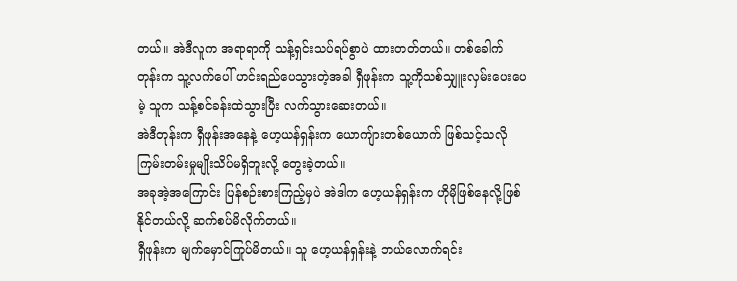တယ်။ အဲဒီလူက အရာရာကို သန့်ရှင်းသပ်ရပ်စွာပဲ ထားတတ်တယ်။ တစ်ခေါက်တုန်းက သူ့လက်ပေါ် ဟင်းရည်ပေသွားတဲ့အခါ ရှီဖုန်းက သူ့ကိုသစ်သျှူးလှမ်းပေးပေမဲ့ သူက သန့်စင်ခန်းထဲသွားပြီး လက်သွားဆေးတယ်။
အဲဒီတုန်းက ရှီဖုန်းအနေနဲ့ ဟေ့ယန်ရှန်းက ယောကျ်ားတစ်ယောက် ဖြစ်သင့်သလို ကြမ်းတမ်းမှုမျိုးသိပ်မရှိဘူးလို့ တွေးခဲ့တယ်။
အခုအဲ့အကြောင်း ပြန်စဉ်းစားကြည့်မှပဲ အဲဒါက ဟေ့ယန်ရှန်းက ဟိုမိုဖြစ်နေလို့ဖြစ်နိုင်တယ်လို့ ဆက်စပ်မိလိုက်တယ်။
ရှီဖုန်းက မျက်မှောင်ကြုပ်မိတယ်။ သူ ဟေ့ယန်ရှန်းနဲ့ ဘယ်လောက်ရင်း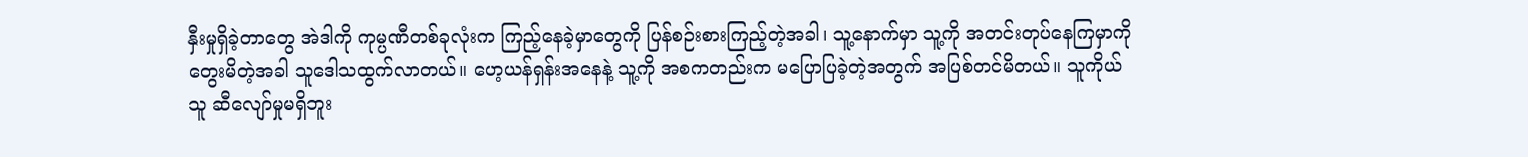နှီးမှုရှိခဲ့တာတွေ အဲဒါကို ကုမ္ပဏီတစ်ခုလုံးက ကြည့်နေခဲ့မှာတွေကို ပြန်စဉ်းစားကြည့်တဲ့အခါ၊ သူ့နောက်မှာ သူ့ကို အတင်းတုပ်နေကြမှာကို တွေးမိတဲ့အခါ သူဒေါသထွက်လာတယ်။ ဟေ့ယန်ရှန်းအနေနဲ့ သူ့ကို အစကတည်းက မပြောပြခဲ့တဲ့အတွက် အပြစ်တင်မိတယ်။ သူကိုယ်သူ ဆီလျော်မှုမရှိဘူး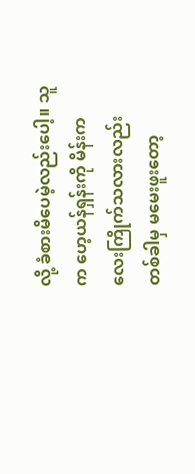လို့ ခံစားမိပေမဲ့လည်းပေါ့။ သူက ဟေ့ယန်ရှန်းကို မိန်းကလေးကြိုက်သလားလည်း တစ်ခါမှ မမေးဖူးတော့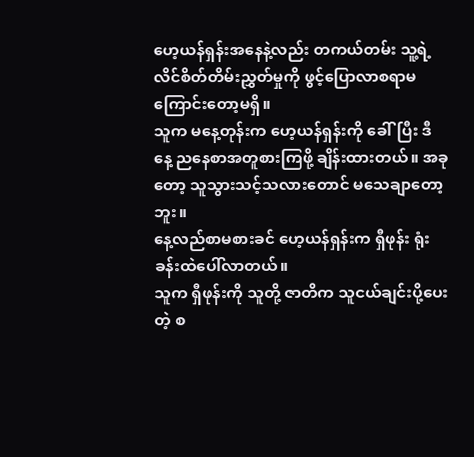ဟေ့ယန်ရှန်းအနေနဲ့လည်း တကယ်တမ်း သူ့ရဲ့ လိင်စိတ်တိမ်းညွှတ်မှုကို ဖွင့်ပြောလာစရာမကြောင်းတော့မရှိ။
သူက မနေ့တုန်းက ဟေ့ယန်ရှန်းကို ခေါ်ပြီး ဒီနေ့ ညနေစာအတူစားကြဖို့ ချိန်းထားတယ်။ အခုတော့ သူသွားသင့်သလားတောင် မသေချာတော့ဘူး။
နေ့လည်စာမစားခင် ဟေ့ယန်ရှန်းက ရှီဖုန်း ရုံးခန်းထဲပေါ်လာတယ်။
သူက ရှီဖုန်းကို သူတို့ ဇာတိက သူငယ်ချင်းပို့ပေးတဲ့ စ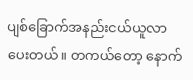ပျစ်ခြောက်အနည်းငယ်ယူလာပေးတယ်။ တကယ်တော့ နောက်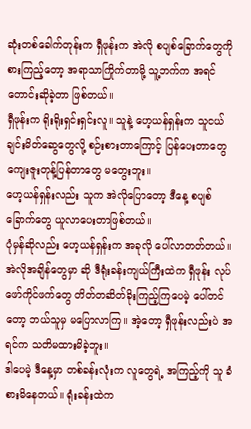ဆုံးတစ်ခေါက်တုန်းက ရှီဖုန်းက အဲလို စပျစ်ခြောက်တွေကို စားကြည့်တော့ အရာသာကြိုက်တာမို့ သူ့ဘက်က အရင်တောင်းဆိုခဲ့တာ ဖြစ်တယ်။
ရှီဖုန်းက ရိုးရိုးရှင်းရှင်းလူ။ သူနဲ့ ဟေ့ယန်ရှန်းက သူငယ်ချင်းမိတ်ဆွေတွေလို့ စဉ်းစားတာကြောင့် ပြန်ပေးတာတွေ ကျေးဇူးတုန့်ပြန်တာတွေ မတွေးဘူး။
ဟေ့ယန်ရှန်းလည်း သူက အဲလိုပြောတော့ ဒီနေ့ စပျစ်ခြောက်တွေ ယူလာပေးတာဖြစ်တယ်။
ပုံမှန်ဆိုလည်း ဟေ့ယန်ရှန်းက အခုလို ပေါ်လာတတ်တယ်။
အဲလိုအချိန်တွေမှာ ဆို ဒီရုံးခန်းကျယ်ကြီးထဲက ရှီဖုန်း လုပ်ဖော်ကိုင်ဖက်တွေ တိတ်တဆိတ်ခိုးကြည့်ကြပေမဲ့ ပေါ်တင်တော့ ဘယ်သူမှ မပြောလာကြ။ အဲ့တော့ ရှီဖုန်းလည်းပဲ အရင်က သတိမထားမိခဲ့ဘူး။
ဒါပေမဲ့ ဒီနေ့မှာ တစ်ခန်းလုံးက လူတွေရဲ့ အကြည့်ကို သူ ခံစားမိနေတယ်။ ရုံးခန်းထဲက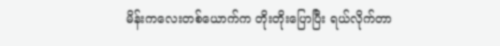မိန်းကလေးတစ်ယောက်က တိုးတိုးပြောပြီး ရယ်လိုက်တာ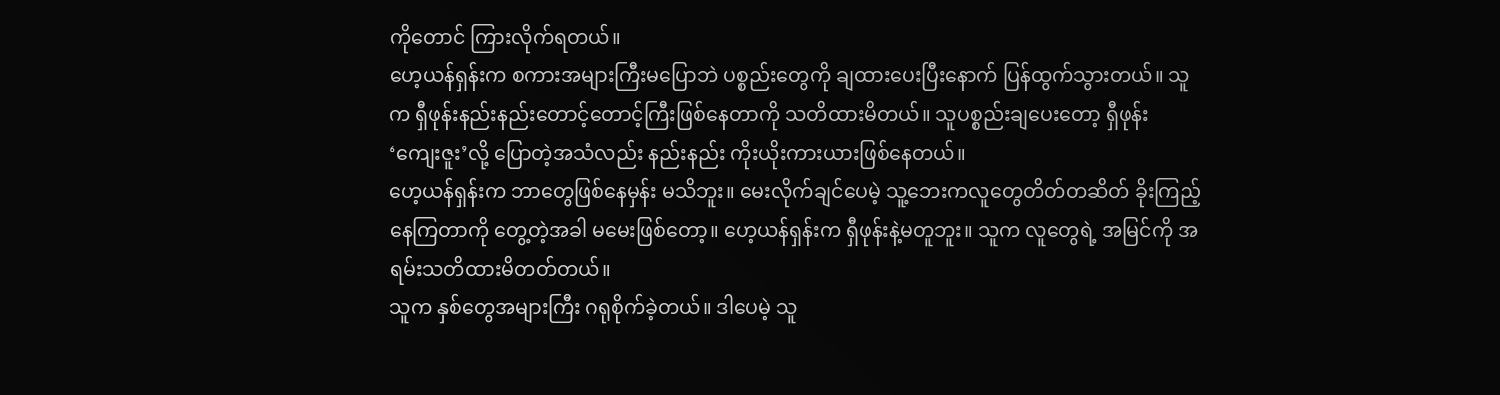ကိုတောင် ကြားလိုက်ရတယ်။
ဟေ့ယန်ရှန်းက စကားအများကြီးမပြောဘဲ ပစ္စည်းတွေကို ချထားပေးပြီးနောက် ပြန်ထွက်သွားတယ်။ သူက ရှီဖုန်းနည်းနည်းတောင့်တောင့်ကြီးဖြစ်နေတာကို သတိထားမိတယ်။ သူပစ္စည်းချပေးတော့ ရှီဖုန်း ‘ကျေးဇူး’လို့ ပြောတဲ့အသံလည်း နည်းနည်း ကိုးယိုးကားယားဖြစ်နေတယ်။
ဟေ့ယန်ရှန်းက ဘာတွေဖြစ်နေမှန်း မသိဘူး။ မေးလိုက်ချင်ပေမဲ့ သူ့ဘေးကလူတွေတိတ်တဆိတ် ခိုးကြည့်နေကြတာကို တွေ့တဲ့အခါ မမေးဖြစ်တော့။ ဟေ့ယန်ရှန်းက ရှီဖုန်းနဲ့မတူဘူး။ သူက လူတွေရဲ့ အမြင်ကို အရမ်းသတိထားမိတတ်တယ်။
သူက နှစ်တွေအများကြီး ဂရုစိုက်ခဲ့တယ်။ ဒါပေမဲ့ သူ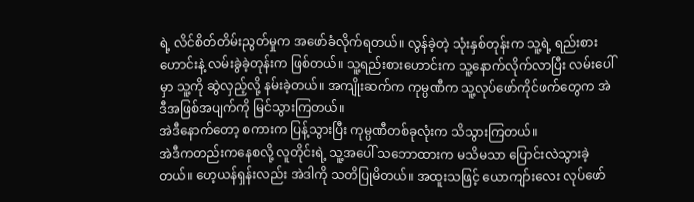ရဲ့ လိင်စိတ်တိမ်းညွတ်မှုက အဖော်ခံလိုက်ရတယ်။ လွန်ခဲ့တဲ့ သုံးနှစ်တုန်းက သူ့ရဲ့ ရည်းစားဟောင်းနဲ့ လမ်းခွဲခဲ့တုန်းက ဖြစ်တယ်။ သူ့ရည်းစားဟောင်းက သူ့နောက်လိုက်လာပြီး လမ်းပေါ်မှာ သူ့ကို ဆွဲလှည့်လို့ နမ်းခဲ့တယ်။ အကျိုးဆက်က ကုမ္ပဏီက သူ့လုပ်ဖော်ကိုင်ဖက်တွေက အဲဒီအဖြစ်အပျက်ကို မြင်သွားကြတယ်။
အဲဒီနောက်တော့ စကားက ပြန့်သွားပြီး ကုမ္ပဏီတစ်ခုလုံးက သိသွားကြတယ်။
အဲဒီကတည်းကနေစလို့ လူတိုင်းရဲ့ သူ့အပေါ် သဘောထားက မသိမသာ ပြောင်းလဲသွားခဲ့တယ်။ ဟေ့ယန်ရှန်းလည်း အဲဒါကို သတိပြုမိတယ်။ အထူးသဖြင့် ယောကျာ်းလေး လုပ်ဖော်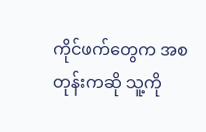ကိုင်ဖက်တွေက အစတုန်းကဆို သူ့ကို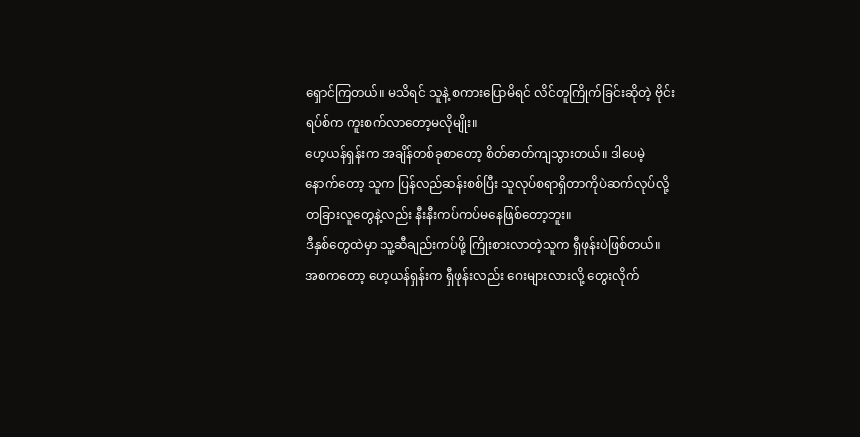ရှောင်ကြတယ်။ မသိရင် သူနဲ့ စကားပြောမိရင် လိင်တူကြိုက်ခြင်းဆိုတဲ့ ဗိုင်းရပ်စ်က ကူးစက်လာတော့မလိုမျိုး။
ဟေ့ယန်ရှန်းက အချိန်တစ်ခုစာတော့ စိတ်ဓာတ်ကျသွားတယ်။ ဒါပေမဲ့ နောက်တော့ သူက ပြန်လည်ဆန်းစစ်ပြီး သူလုပ်စရာရှိတာကိုပဲဆက်လုပ်လို့ တခြားလူတွေနဲ့လည်း နီးနီးကပ်ကပ်မနေဖြစ်တော့ဘူး။
ဒီနှစ်တွေထဲမှာ သူ့ဆီချည်းကပ်ဖို့ ကြိုးစားလာတဲ့သူက ရှီဖုန်းပဲဖြစ်တယ်။
အစကတော့ ဟေ့ယန်ရှန်းက ရှီဖုန်းလည်း ဂေးများလားလို့ တွေးလိုက်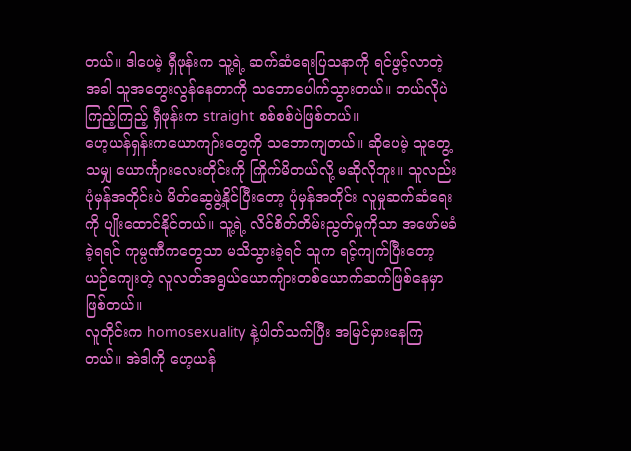တယ်။ ဒါပေမဲ့ ရှီဖုန်းက သူ့ရဲ့ ဆက်ဆံရေးပြသနာကို ရင်ဖွင့်လာတဲ့အခါ သူအတွေးလွန်နေတာကို သဘောပေါက်သွားတယ်။ ဘယ်လိုပဲကြည့်ကြည့် ရှီဖုန်းက straight စစ်စစ်ပဲဖြစ်တယ်။
ဟေ့ယန်ရှန်းကယောကျာ်းတွေကို သဘောကျတယ်။ ဆိုပေမဲ့ သူတွေ့သမျှ ယောင်္ကျားလေးတိုင်းကို ကြိုက်မိတယ်လို့ မဆိုလိုဘူး။ သူလည်း ပုံမှန်အတိုင်းပဲ မိတ်ဆွေဖွဲ့နိုင်ပြီးတော့ ပုံမှန်အတိုင်း လူမှုဆက်ဆံရေးကို ပျိုးထောင်နိုင်တယ်။ သူ့ရဲ့ လိင်စိတ်တိမ်းညွတ်မှုကိုသာ အဖော်မခံခဲ့ရရင် ကုမ္ပဏီကတွေသာ မသိသွားခဲ့ရင် သူက ရင့်ကျက်ပြီးတော့ ယဉ်ကျေးတဲ့ လူလတ်အရွယ်ယောကျ်ားတစ်ယောက်ဆက်ဖြစ်နေမှာ ဖြစ်တယ်။
လူတိုင်းက homosexuality နဲ့ပါတ်သက်ပြီး အမြင်မှားနေကြတယ်။ အဲဒါကို ဟေ့ယန်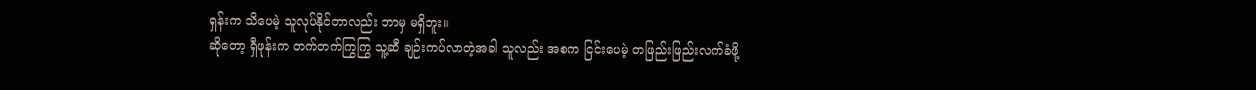ရှန်းက သိပေမဲ့ သူလုပ်နိုင်တာလည်း ဘာမှ မရှိဘူး။
ဆိုတော့ ရှီဖုန်းက တက်တက်ကြွကြွ သူ့ဆီ ချဉ်းကပ်လာတဲ့အခါ သူလည်း အစက ငြင်းပေမဲ့ တဖြည်းဖြည်းလက်ခံဖို့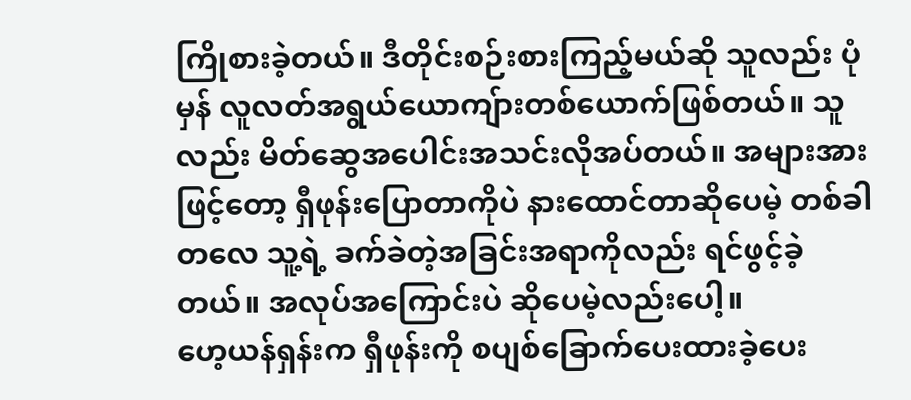ကြိုစားခဲ့တယ်။ ဒီတိုင်းစဉ်းစားကြည့်မယ်ဆို သူလည်း ပုံမှန် လူလတ်အရွယ်ယောကျ်ားတစ်ယောက်ဖြစ်တယ်။ သူလည်း မိတ်ဆွေအပေါင်းအသင်းလိုအပ်တယ်။ အများအားဖြင့်တော့ ရှီဖုန်းပြောတာကိုပဲ နားထောင်တာဆိုပေမဲ့ တစ်ခါတလေ သူ့ရဲ့ ခက်ခဲတဲ့အခြင်းအရာကိုလည်း ရင်ဖွင့်ခဲ့တယ်။ အလုပ်အကြောင်းပဲ ဆိုပေမဲ့လည်းပေါ့။
ဟေ့ယန်ရှန်းက ရှီဖုန်းကို စပျစ်ခြောက်ပေးထားခဲ့ပေး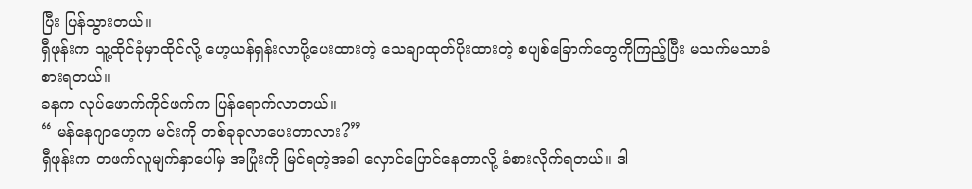ပြီး ပြန်သွားတယ်။
ရှီဖုန်းက သူ့ထိုင်ခုံမှာထိုင်လို့ ဟေ့ယန်ရှန်းလာပို့ပေးထားတဲ့ သေချာထုတ်ပိုးထားတဲ့ စပျစ်ခြောက်တွေကိုကြည့်ပြီး မသက်မသာခံစားရတယ်။
ခနက လုပ်ဖောက်ကိုင်ဖက်က ပြန်ရောက်လာတယ်။
“ မန်နေဂျာဟေ့က မင်းကို တစ်ခုခုလာပေးတာလား?”
ရှီဖုန်းက တဖက်လူမျက်နှာပေါ်မှ အပြုံးကို မြင်ရတဲ့အခါ လှောင်ပြောင်နေတာလို့ ခံစားလိုက်ရတယ်။ ဒါ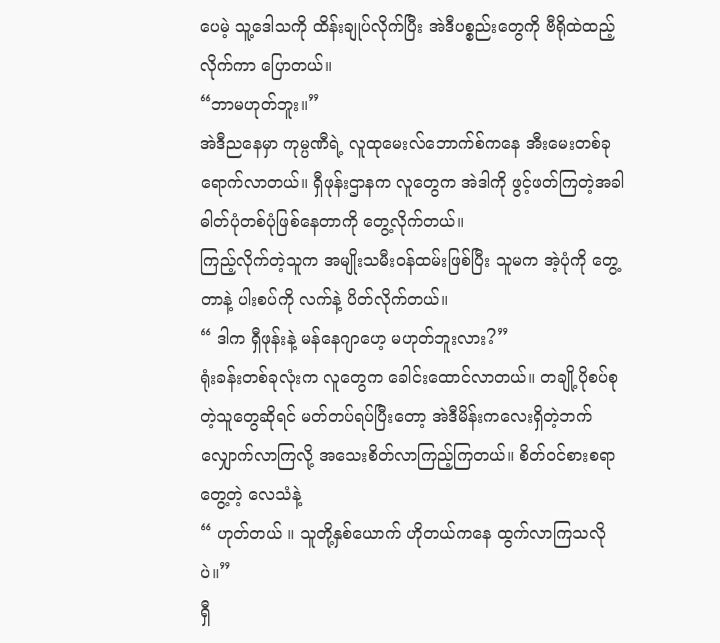ပေမဲ့ သူ့ဒေါသကို ထိန်းချုပ်လိုက်ပြီး အဲဒီပစ္စည်းတွေကို ဗီရိုထဲထည့်လိုက်ကာ ပြောတယ်။
“ဘာမဟုတ်ဘူး။”
အဲဒီညနေမှာ ကုမ္ပဏီရဲ့ လူထုမေးလ်ဘောက်စ်ကနေ အီးမေးတစ်ခုရောက်လာတယ်။ ရှီဖုန်းဌာနက လူတွေက အဲဒါကို ဖွင့်ဖတ်ကြတဲ့အခါ ဓါတ်ပုံတစ်ပုံဖြစ်နေတာကို တွေ့လိုက်တယ်။
ကြည့်လိုက်တဲ့သူက အမျိုးသမီးဝန်ထမ်းဖြစ်ပြီး သူမက အဲ့ပုံကို တွေ့တာနဲ့ ပါးစပ်ကို လက်နဲ့ ပိတ်လိုက်တယ်။
“ ဒါက ရှီဖုန်းနဲ့ မန်နေဂျာဟေ့ မဟုတ်ဘူးလား?”
ရုံးခန်းတစ်ခုလုံးက လူတွေက ခေါင်းထောင်လာတယ်။ တချို့ပိုစပ်စုတဲ့သူတွေဆိုရင် မတ်တပ်ရပ်ပြီးတော့ အဲဒီမိန်းကလေးရှိတဲ့ဘက် လျှောက်လာကြလို့ အသေးစိတ်လာကြည့်ကြတယ်။ စိတ်ဝင်စားစရာတွေ့တဲ့ လေသံနဲ့
“ ဟုတ်တယ် ။ သူတို့နှစ်ယောက် ဟိုတယ်ကနေ ထွက်လာကြသလိုပဲ။”
ရှီ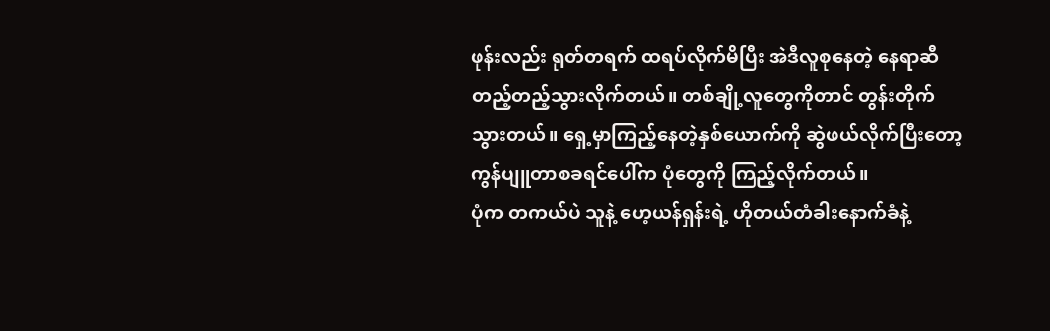ဖုန်းလည်း ရုတ်တရက် ထရပ်လိုက်မိပြီး အဲဒီလူစုနေတဲ့ နေရာဆီ တည့်တည့်သွားလိုက်တယ်။ တစ်ချို့လူတွေကိုတာင် တွန်းတိုက်သွားတယ်။ ရှေ့မှာကြည့်နေတဲ့နှစ်ယောက်ကို ဆွဲဖယ်လိုက်ပြီးတော့ ကွန်ပျူတာစခရင်ပေါ်က ပုံတွေကို ကြည့်လိုက်တယ်။
ပုံက တကယ်ပဲ သူနဲ့ ဟေ့ယန်ရှန်းရဲ့ ဟိုတယ်တံခါးနောက်ခံနဲ့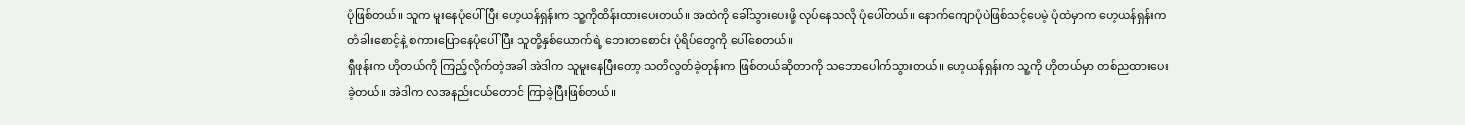ပုံဖြစ်တယ်။ သူက မူးနေပုံပေါ်ပြီး ဟေ့ယန်ရှန်းက သူ့ကိုထိန်းထားပေးတယ်။ အထဲကို ခေါ်သွားပေးဖို့ လုပ်နေသလို ပုံပေါ်တယ်။ နောက်ကျောပုံပဲဖြစ်သင့်ပေမဲ့ ပုံထဲမှာက ဟေ့ယန်ရှန်းက တံခါးစောင့်နဲ့ စကားပြောနေပုံပေါ်ပြီး သူတို့နှစ်ယောက်ရဲ့ ဘေးတစောင်း ပုံရိပ်တွေကို ပေါ်စေတယ်။
ရှီဖုန်းက ဟိုတယ်ကို ကြည့်လိုက်တဲ့အခါ အဲဒါက သူမူးနေပြီးတော့ သတိလွတ်ခဲ့တုန်းက ဖြစ်တယ်ဆိုတာကို သဘောပေါက်သွားတယ်။ ဟေ့ယန်ရှန်းက သူ့ကို ဟိုတယ်မှာ တစ်ညထားပေးခဲ့တယ်။ အဲဒါက လအနည်းငယ်တောင် ကြာခဲ့ပြီးဖြစ်တယ်။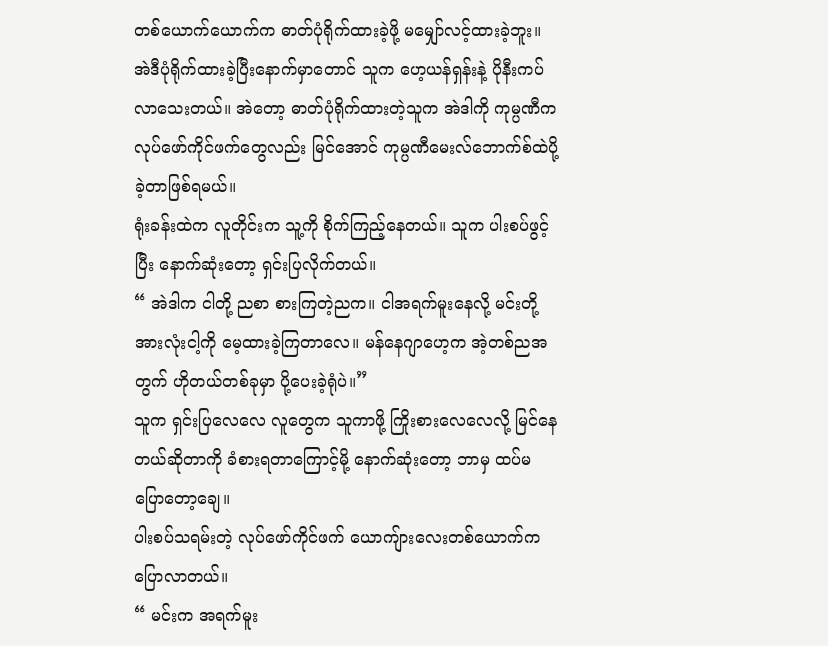တစ်ယောက်ယောက်က ဓာတ်ပုံရိုက်ထားခဲ့ဖို့ မမျှော်လင့်ထားခဲ့ဘူး။ အဲဒီပုံရိုက်ထားခဲ့ပြီးနောက်မှာတောင် သူက ဟေ့ယန်ရှန်းနဲ့ ပိုနီးကပ်လာသေးတယ်။ အဲတော့ ဓာတ်ပုံရိုက်ထားတဲ့သူက အဲဒါကို ကုမ္ပဏီက လုပ်ဖော်ကိုင်ဖက်တွေလည်း မြင်အောင် ကုမ္ပဏီမေးလ်ဘောက်စ်ထဲပို့ခဲ့တာဖြစ်ရမယ်။
ရုံးခန်းထဲက လူတိုင်းက သူ့ကို စိုက်ကြည့်နေတယ်။ သူက ပါးစပ်ဖွင့်ပြီး နောက်ဆုံးတော့ ရှင်းပြလိုက်တယ်။
“ အဲဒါက ငါတို့ ညစာ စားကြတဲ့ညက။ ငါအရက်မူးနေလို့ မင်းတို့အားလုံးငါ့ကို မေ့ထားခဲ့ကြတာလေ။ မန်နေဂျာဟေ့က အဲ့တစ်ညအတွက် ဟိုတယ်တစ်ခုမှာ ပို့ပေးခဲ့ရုံပဲ။”
သူက ရှင်းပြလေလေ လူတွေက သူကာဖို့ ကြိုးစားလေလေလို့ မြင်နေတယ်ဆိုတာကို ခံစားရတာကြောင့်မို့ နောက်ဆုံးတော့ ဘာမှ ထပ်မပြောတော့ချေ။
ပါးစပ်သရမ်းတဲ့ လုပ်ဖော်ကိုင်ဖက် ယောကျ်ားလေးတစ်ယောက်က ပြောလာတယ်။
“ မင်းက အရက်မူး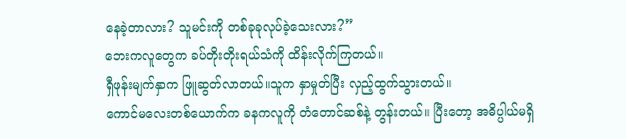နေခဲ့တာလား? သူမင်းကို တစ်ခုခုလုပ်ခဲ့သေးလား?”
ဘေးကလူတွေက ခပ်တိုးတိုးရယ်သံကို ထိန်းလိုက်ကြတယ်။
ရှီဖုန်းမျက်နှာက ဖြူဆွတ်လာတယ်။သူက နှာမှုတ်ပြီး လှည့်ထွက်သွားတယ်။
ကောင်မလေးတစ်ယောက်က ခနကလူကို တံတောင်ဆစ်နဲ့ တွန်းတယ်။ ပြီးတော့ အဓိပ္ပါယ်မရှိ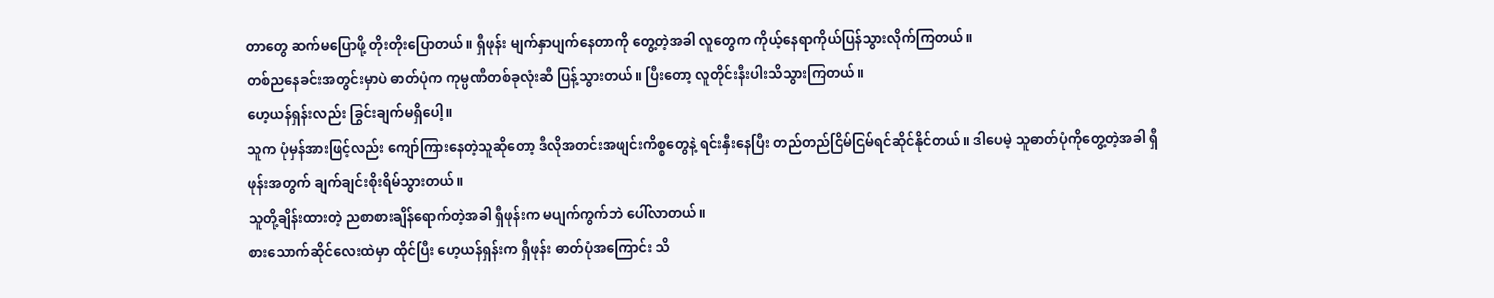တာတွေ ဆက်မပြောဖို့ တိုးတိုးပြောတယ်။ ရှီဖုန်း မျက်နှာပျက်နေတာကို တွေ့တဲ့အခါ လူတွေက ကိုယ့်နေရာကိုယ်ပြန်သွားလိုက်ကြတယ်။
တစ်ညနေခင်းအတွင်းမှာပဲ ဓာတ်ပုံက ကုမ္ပဏီတစ်ခုလုံးဆီ ပြန့်သွားတယ်။ ပြီးတော့ လူတိုင်းနီးပါးသိသွားကြတယ်။
ဟေ့ယန်ရှန်းလည်း ခြွင်းချက်မရှိပေါ့။
သူက ပုံမှန်အားဖြင့်လည်း ကျော်ကြားနေတဲ့သူဆိုတော့ ဒီလိုအတင်းအဖျင်းကိစ္စတွေနဲ့ ရင်းနှီးနေပြီး တည်တည်ငြိမ်ငြမ်ရင်ဆိုင်နိုင်တယ်။ ဒါပေမဲ့ သူဓာတ်ပုံကိုတွေ့တဲ့အခါ ရှီဖုန်းအတွက် ချက်ချင်းစိုးရိမ်သွားတယ်။
သူတို့ချိန်းထားတဲ့ ညစာစားချိန်ရောက်တဲ့အခါ ရှီဖုန်းက မပျက်ကွက်ဘဲ ပေါ်လာတယ်။
စားသောက်ဆိုင်လေးထဲမှာ ထိုင်ပြီး ဟေ့ယန်ရှန်းက ရှီဖုန်း ဓာတ်ပုံအကြောင်း သိ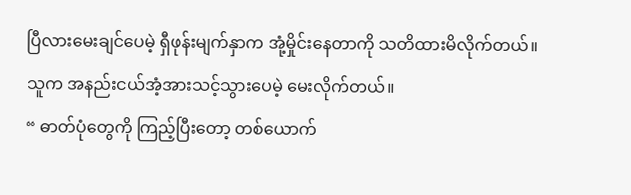ပြီလားမေးချင်ပေမဲ့ ရှီဖုန်းမျက်နှာက အုံ့မှိုင်းနေတာကို သတိထားမိလိုက်တယ်။
သူက အနည်းငယ်အံ့အားသင့်သွားပေမဲ့ မေးလိုက်တယ်။
“ ဓာတ်ပုံတွေကို ကြည့်ပြီးတော့ တစ်ယောက်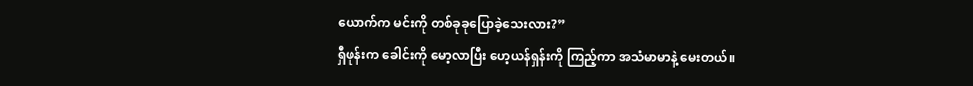ယောက်က မင်းကို တစ်ခုခုပြောခဲ့သေးလား?”
ရှီဖုန်းက ခေါင်းကို မော့လာပြီး ဟေ့ယန်ရှန်းကို ကြည့်ကာ အသံမာမာနဲ့ မေးတယ်။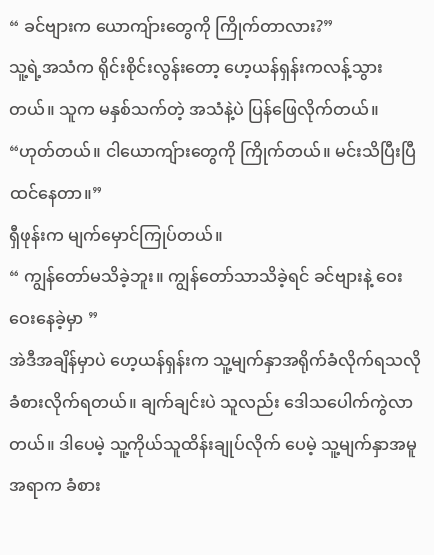“ ခင်ဗျားက ယောကျ်ားတွေကို ကြိုက်တာလား?”
သူ့ရဲ့အသံက ရိုင်းစိုင်းလွန်းတော့ ဟေ့ယန်ရှန်းကလန့်သွားတယ်။ သူက မနှစ်သက်တဲ့ အသံနဲ့ပဲ ပြန်ဖြေလိုက်တယ်။
“ဟုတ်တယ်။ ငါယောကျ်ားတွေကို ကြိုက်တယ်။ မင်းသိပြီးပြီထင်နေတာ။”
ရှီဖုန်းက မျက်မှောင်ကြုပ်တယ်။
“ ကျွန်တော်မသိခဲ့ဘူး။ ကျွန်တော်သာသိခဲ့ရင် ခင်ဗျားနဲ့ ဝေးဝေးနေခဲ့မှာ ”
အဲဒီအချိန်မှာပဲ ဟေ့ယန်ရှန်းက သူ့မျက်နှာအရိုက်ခံလိုက်ရသလို ခံစားလိုက်ရတယ်။ ချက်ချင်းပဲ သူလည်း ဒေါသပေါက်ကွဲလာတယ်။ ဒါပေမဲ့ သူ့ကိုယ်သူထိန်းချုပ်လိုက် ပေမဲ့ သူ့မျက်နှာအမူအရာက ခံစား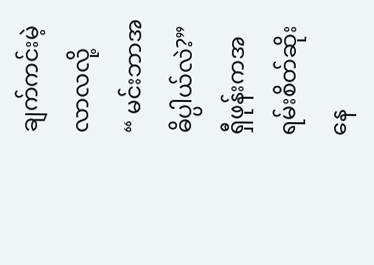ချက်ကင်းမဲ့လာလလို့
“ မင်းဘာအဓိပ္ပါယ်လဲ?”
ရှီဖုန်းကအရမ်းစိတ်ဆိုးနေ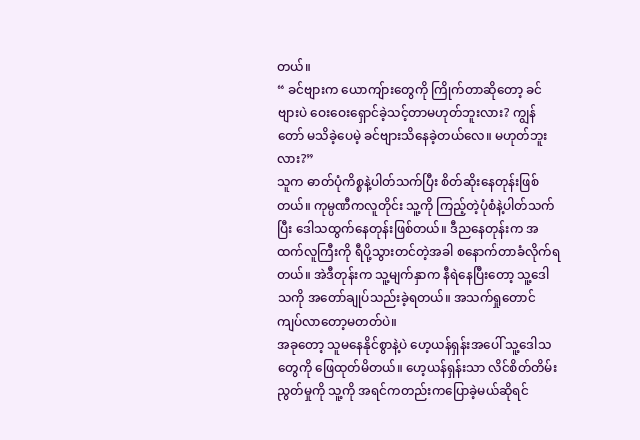တယ်။
“ ခင်ဗျားက ယောကျ်ားတွေကို ကြိုက်တာဆိုတော့ ခင်ဗျားပဲ ဝေးဝေးရှောင်ခဲ့သင့်တာမဟုတ်ဘူးလား? ကျွန်တော် မသိခဲ့ပေမဲ့ ခင်ဗျားသိနေခဲ့တယ်လေ။ မဟုတ်ဘူးလား?”
သူက ဓာတ်ပုံကိစ္စနဲ့ပါတ်သက်ပြီး စိတ်ဆိုးနေတုန်းဖြစ်တယ်။ ကုမ္ပဏီကလူတိုင်း သူ့ကို ကြည့်တဲ့ပုံစံနဲ့ပါတ်သက်ပြီး ဒေါသထွက်နေတုန်းဖြစ်တယ်။ ဒီညနေတုန်းက အထက်လူကြီးကို ရီပို့သွားတင်တဲ့အခါ စနောက်တာခံလိုက်ရတယ်။ အဲဒီတုန်းက သူ့မျက်နှာက နီရဲနေပြီးတော့ သူ့ဒေါသကို အတော်ချုပ်သည်းခဲ့ရတယ်။ အသက်ရှုတောင် ကျပ်လာတော့မတတ်ပဲ။
အခုတော့ သူမနေနိုင်စွာနဲ့ပဲ ဟေ့ယန်ရှန်းအပေါ် သူ့ဒေါသတွေကို ဖြေထုတ်မိတယ်။ ဟေ့ယန်ရှန်းသာ လိင်စိတ်တိမ်းညွတ်မှုကို သူ့ကို အရင်ကတည်းကပြောခဲ့မယ်ဆိုရင်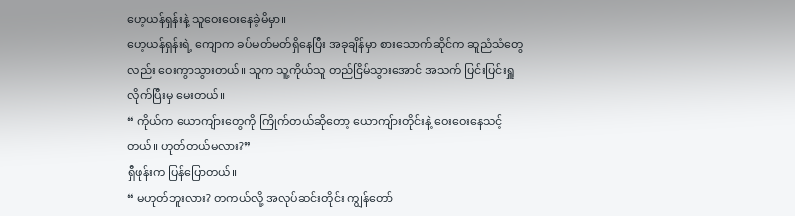ဟေ့ယန်ရှန်းနဲ့ သူဝေးဝေးနေခဲ့မိမှာ။
ဟေ့ယန်ရှန်းရဲ့ ကျောက ခပ်မတ်မတ်ရှိနေပြီး အခုချိန်မှာ စားသောက်ဆိုင်က ဆူညံသံတွေလည်း ဝေးကွာသွားတယ်။ သူက သူ့ကိုယ်သူ တည်ငြိမ်သွားအောင် အသက် ပြင်းပြင်းရှူလိုက်ပြီးမှ မေးတယ်။
“ ကိုယ်က ယောကျ်ားတွေကို ကြိုက်တယ်ဆိုတော့ ယောကျ်ားတိုင်းနဲ့ ဝေးဝေးနေသင့်တယ်။ ဟုတ်တယ်မလား?”
ရှီဖုန်းက ပြန်ပြောတယ်။
“ မဟုတ်ဘူးလား? တကယ်လို့ အလုပ်ဆင်းတိုင်း ကျွန်တော်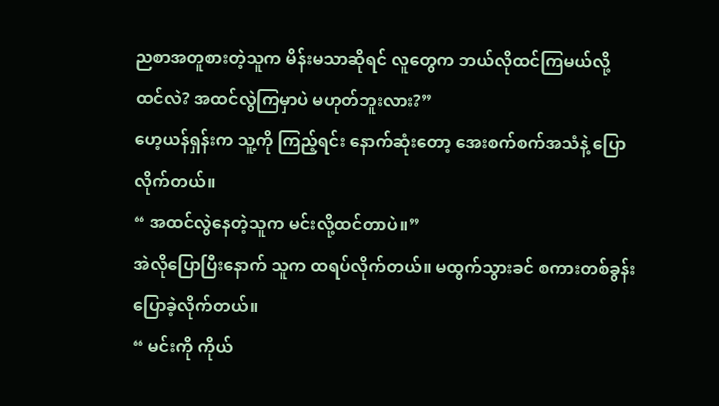ညစာအတူစားတဲ့သူက မိန်းမသာဆိုရင် လူတွေက ဘယ်လိုထင်ကြမယ်လို့ထင်လဲ? အထင်လွဲကြမှာပဲ မဟုတ်ဘူးလား?”
ဟေ့ယန်ရှန်းက သူ့ကို ကြည့်ရင်း နောက်ဆုံးတော့ အေးစက်စက်အသံနဲ့ ပြောလိုက်တယ်။
“ အထင်လွဲနေတဲ့သူက မင်းလို့ထင်တာပဲ။”
အဲလိုပြောပြီးနောက် သူက ထရပ်လိုက်တယ်။ မထွက်သွားခင် စကားတစ်ခွန်းပြောခဲ့လိုက်တယ်။
“ မင်းကို ကိုယ်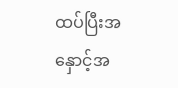ထပ်ပြီးအနှောင့်အ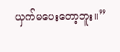ယှက်မပေးတော့ဘူး။”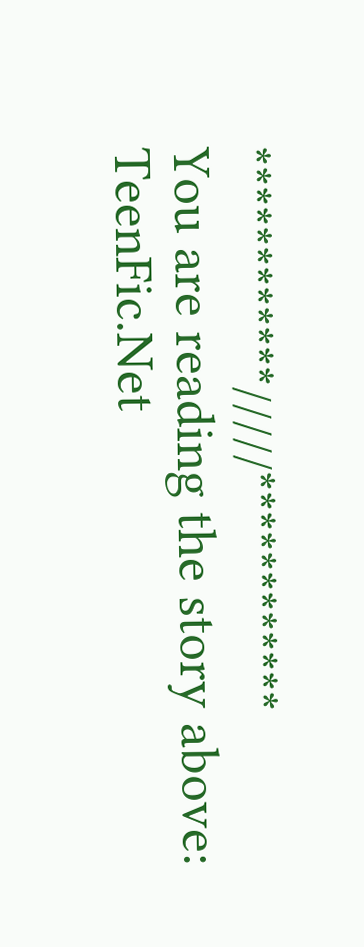************/////************
You are reading the story above: TeenFic.Net